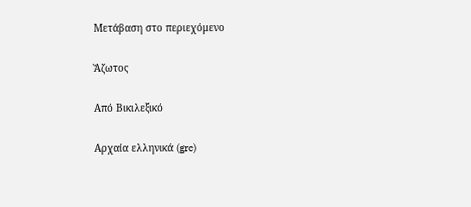Μετάβαση στο περιεχόμενο

Ἄζωτος

Από Βικιλεξικό

Αρχαία ελληνικά (grc)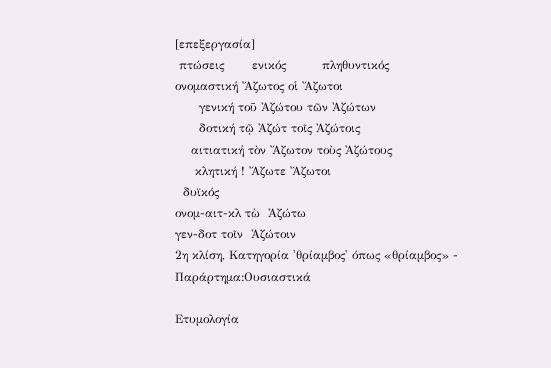[επεξεργασία]
 πτώσεις       ενικός         πληθυντικός
ονομαστική Ἄζωτος οἱ Ἄζωτοι
      γενική τοῦ Ἀζώτου τῶν Ἀζώτων
      δοτική τῷ Ἀζώτ τοῖς Ἀζώτοις
    αιτιατική τὸν Ἄζωτον τοὺς Ἀζώτους
     κλητική ! Ἄζωτε Ἄζωτοι
  δυϊκός
ονομ-αιτ-κλ τὼ  Ἀζώτω
γεν-δοτ τοῖν  Ἀζώτοιν
2η κλίση, Κατηγορία 'θρίαμβος' όπως «θρίαμβος» - Παράρτημα:Ουσιαστικά

Ετυμολογία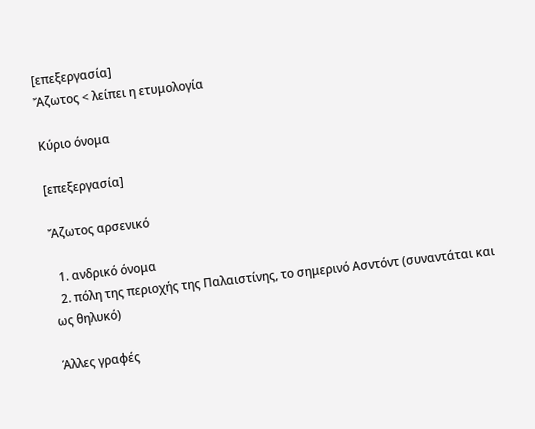[επεξεργασία]
Ἄζωτος < λείπει η ετυμολογία

Κύριο όνομα

[επεξεργασία]

Ἄζωτος αρσενικό

  1. ανδρικό όνομα
  2. πόλη της περιοχής της Παλαιστίνης, το σημερινό Ασντόντ (συναντάται και ως θηλυκό)

Άλλες γραφές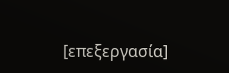[επεξεργασία]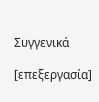Συγγενικά

[επεξεργασία]